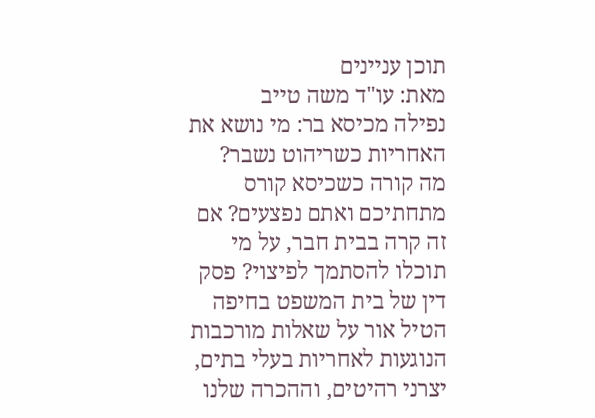תוכן עניינים
מאת: עו"ד משה טייב
נפילה מכיסא בר: מי נושא את האחריות כשריהוט נשבר?
מה קורה כשכיסא קורס מתחתיכם ואתם נפצעים? אם זה קרה בבית חבר, על מי תוכלו להסתמך לפיצוי? פסק דין של בית המשפט בחיפה הטיל אור על שאלות מורכבות הנוגעות לאחריות בעלי בתים, יצרני רהיטים, וההכרה שלנו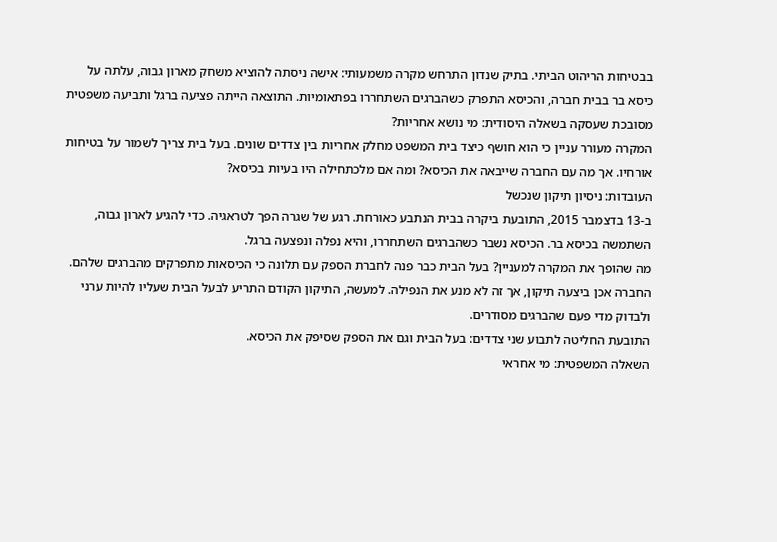בבטיחות הריהוט הביתי. בתיק שנדון התרחש מקרה משמעותי: אישה ניסתה להוציא משחק מארון גבוה, עלתה על כיסא בר בבית חברה, והכיסא התפרק כשהברגים השתחררו בפתאומיות. התוצאה הייתה פציעה ברגל ותביעה משפטית מסובכת שעסקה בשאלה היסודית: מי נושא אחריות?
המקרה מעורר עניין כי הוא חושף כיצד בית המשפט מחלק אחריות בין צדדים שונים. בעל בית צריך לשמור על בטיחות אורחיו. אך מה עם החברה שייבאה את הכיסא? ומה אם מלכתחילה היו בעיות בכיסא?
העובדות: ניסיון תיקון שנכשל
ב-13 בדצמבר 2015, התובעת ביקרה בבית הנתבע כאורחת. רגע של שגרה הפך לטראגיה. כדי להגיע לארון גבוה, השתמשה בכיסא בר. הכיסא נשבר כשהברגים השתחררו, והיא נפלה ונפצעה ברגל.
מה שהופך את המקרה למעניין? בעל הבית כבר פנה לחברת הספק עם תלונה כי הכיסאות מתפרקים מהברגים שלהם. החברה אכן ביצעה תיקון, אך זה לא מנע את הנפילה. למעשה, התיקון הקודם התריע לבעל הבית שעליו להיות ערני ולבדוק מדי פעם שהברגים מסודרים.
התובעת החליטה לתבוע שני צדדים: בעל הבית וגם את הספק שסיפק את הכיסא.
השאלה המשפטית: מי אחראי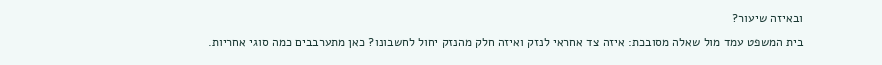ובאיזה שיעור?
בית המשפט עמד מול שאלה מסובכת: איזה צד אחראי לנזק ואיזה חלק מהנזק יחול לחשבונו? כאן מתערבבים כמה סוגי אחריות.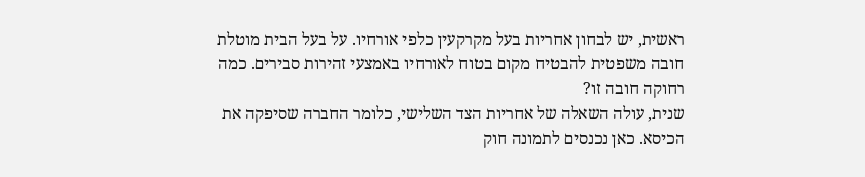ראשית, יש לבחון אחריות בעל מקרקעין כלפי אורחיו. על בעל הבית מוטלת חובה משפטית להבטיח מקום בטוח לאורחיו באמצעי זהירות סבירים. כמה רחוקה חובה זו?
שנית, עולה השאלה של אחריות הצד השלישי, כלומר החברה שסיפקה את הכיסא. כאן נכנסים לתמונה חוק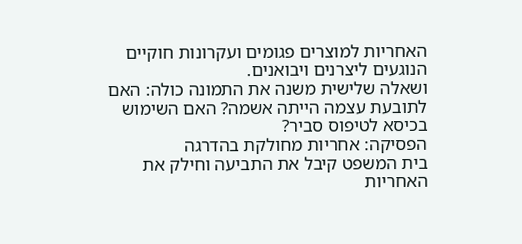האחריות למוצרים פגומים ועקרונות חוקיים הנוגעים ליצרנים ויבואנים.
ושאלה שלישית משנה את התמונה כולה: האם לתובעת עצמה הייתה אשמה? האם השימוש בכיסא לטיפוס סביר?
הפסיקה: אחריות מחולקת בהדרגה
בית המשפט קיבל את התביעה וחילק את האחריות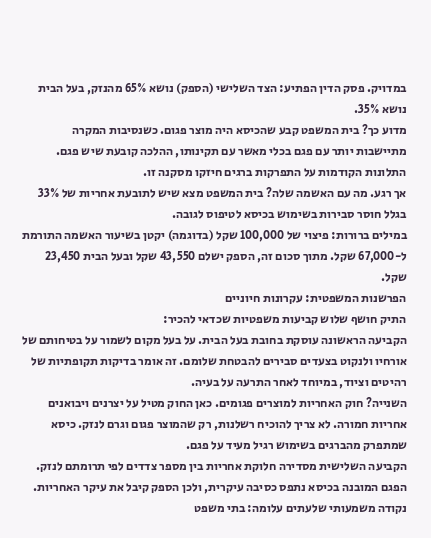במדויק. פסק הדין הפתיע: הצד השלישי (הספק) נושא 65% מהנזק, בעל הבית נושא 35%.
מדוע כך? בית המשפט קבע שהכיסא היה מוצר פגום. כשנסיבות המקרה מתיישבות יותר עם פגם בכלי מאשר עם תקינותו, ההלכה קובעת שיש פגם. התלונות הקודמות על התפרקות ברגים חיזקו מסקנה זו.
אך רגע. מה עם האשמה שלה? בית המשפט מצא שיש לתובעת אחריות של 33% בגלל חוסר סבירות בשימוש בכיסא לטיפוס לגובה.
במילים ברורות: פיצוי של 100,000 שקל (בדוגמה) יקטן בשיעור האשמה התורמת ל-67,000 שקל. מתוך סכום זה, הספק ישלם 43,550 שקל ובעל הבית 23,450 שקל.
הפרשנות המשפטית: עקרונות חיוניים
התיק חושף שלוש קביעות משפטיות שכדאי להכיר:
הקביעה הראשונה עוסקת בחובת בעל הבית. על בעל מקום לשמור על בטיחותם של אורחיו ולנקוט בצעדים סבירים להבטחת שלומם. זה אומר בדיקות תקופתיות של רהיטים וציוד, במיוחד לאחר התרעה על בעיה.
השנייה? חוק האחריות למוצרים פגומים. כאן החוק מטיל על יצרנים ויבואנים אחריות חמורה. לא צריך להוכיח רשלנות, רק שהמוצר פגום וגרם לנזק. כיסא שמתפרק מהברגים בשימוש רגיל מעיד על פגם.
הקביעה השלישית מסדירה חלוקת אחריות בין מספר צדדים לפי תרומתם לנזק. הפגם המובנה בכיסא נתפס כסיבה עיקרית, ולכן הספק קיבל את עיקר האחריות.
נקודה משמעותי שלעתים עלומה: בתי משפט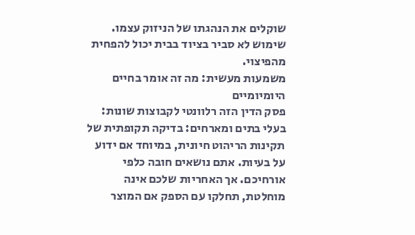שוקלים את הנהגתו של הניזוק עצמו. שימוש לא סביר בציוד בבית יכול להפחית מהפיצוי.
משמעות מעשית: מה זה אומר בחיים היומיומיים
פסק הדין הזה רלוונטי לקבוצות שונות:
בעלי בתים ומארחים: בדיקה תקופתית של תקינות הריהוט חיונית, במיוחד אם ידוע על בעיות. אתם נושאים חובה כלפי אורחיכם. אך האחריות שלכם אינה מוחלטת, תחלקו עם הספק אם המוצר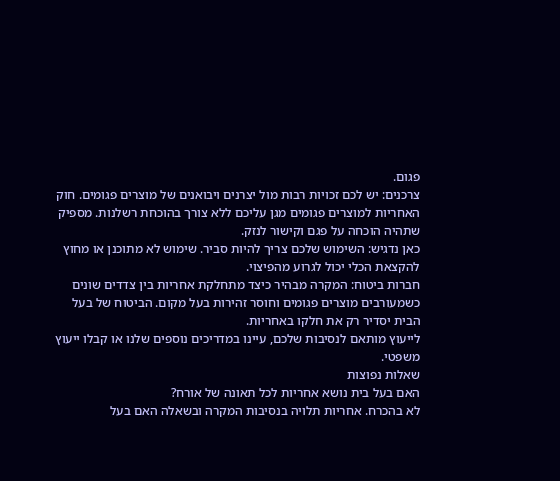פגום.
צרכנים: יש לכם זכויות רבות מול יצרנים ויבואנים של מוצרים פגומים. חוק האחריות למוצרים פגומים מגן עליכם ללא צורך בהוכחת רשלנות. מספיק שתהיה הוכחה על פגם וקישור לנזק.
כאן נדגיש: השימוש שלכם צריך להיות סביר. שימוש לא מתוכנן או מחוץ להקצאת הכלי יכול לגרוע מהפיצוי.
חברות ביטוח: המקרה מבהיר כיצד מתחלקת אחריות בין צדדים שונים כשמעורבים מוצרים פגומים וחוסר זהירות בעל מקום. הביטוח של בעל הבית יסדיר רק את חלקו באחריות.
לייעוץ מותאם לנסיבות שלכם, עיינו במדריכים נוספים שלנו או קבלו ייעוץ משפטי.
שאלות נפוצות
האם בעל בית נושא אחריות לכל תאונה של אורח?
לא בהכרח. אחריות תלויה בנסיבות המקרה ובשאלה האם בעל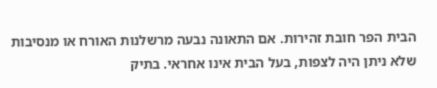הבית הפר חובת זהירות. אם התאונה נבעה מרשלנות האורח או מנסיבות שלא ניתן היה לצפות, בעל הבית אינו אחראי. בתיק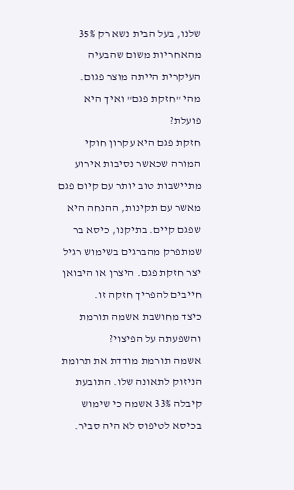שלנו, בעל הבית נשא רק 35% מהאחריות משום שהבעיה העיקרית הייתה מוצר פגום.
מהי "חזקת פגם" ואיך היא פועלת?
חזקת פגם היא עקרון חוקי המורה שכאשר נסיבות אירוע מתיישבות טוב יותר עם קיום פגם מאשר עם תקינות, ההנחה היא שפגם קיים. בתיקנו, כיסא בר שמתפרק מהברגים בשימוש רגיל יצר חזקת פגם. היצרן או היבואן חייבים להפריך חזקה זו.
כיצד מחושבת אשמה תורמת והשפעתה על הפיצוי?
אשמה תורמת מודדת את תרומת הניזוק לתאונה שלו. התובעת קיבלה 33% אשמה כי שימוש בכיסא לטיפוס לא היה סביר.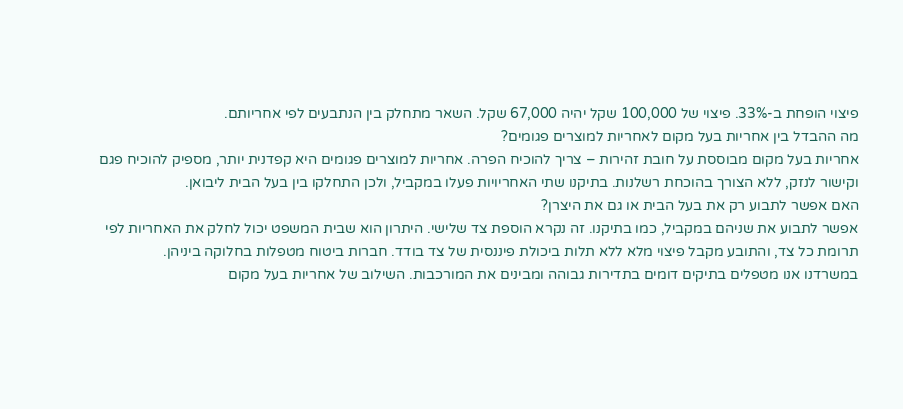פיצוי הופחת ב-33%. פיצוי של 100,000 שקל יהיה 67,000 שקל. השאר מתחלק בין הנתבעים לפי אחריותם.
מה ההבדל בין אחריות בעל מקום לאחריות למוצרים פגומים?
אחריות בעל מקום מבוססת על חובת זהירות – צריך להוכיח הפרה. אחריות למוצרים פגומים היא קפדנית יותר, מספיק להוכיח פגם וקישור לנזק, ללא הצורך בהוכחת רשלנות. בתיקנו שתי האחריויות פעלו במקביל, ולכן התחלקו בין בעל הבית ליבואן.
האם אפשר לתבוע רק את בעל הבית או גם את היצרן?
אפשר לתבוע את שניהם במקביל, כמו בתיקנו. זה נקרא הוספת צד שלישי. היתרון הוא שבית המשפט יכול לחלק את האחריות לפי תרומת כל צד, והתובע מקבל פיצוי מלא ללא תלות ביכולת פיננסית של צד בודד. חברות ביטוח מטפלות בחלוקה ביניהן.
במשרדנו אנו מטפלים בתיקים דומים בתדירות גבוהה ומבינים את המורכבות. השילוב של אחריות בעל מקום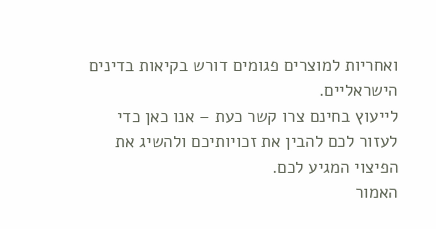ואחריות למוצרים פגומים דורש בקיאות בדינים הישראליים.
לייעוץ בחינם צרו קשר כעת – אנו כאן כדי לעזור לכם להבין את זכויותיכם ולהשיג את הפיצוי המגיע לכם.
האמור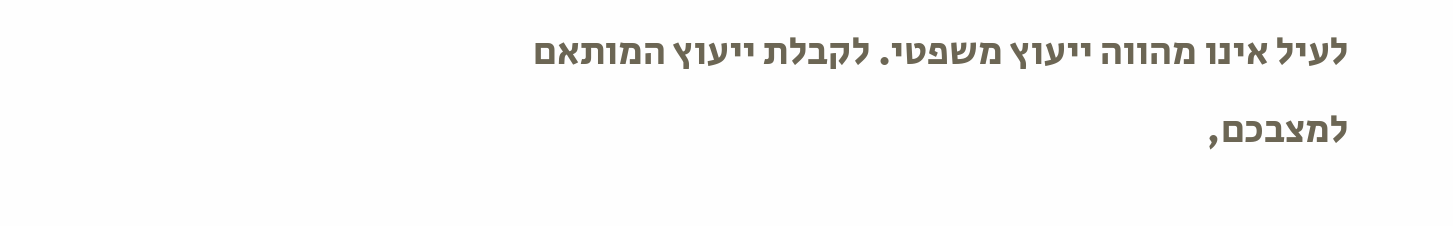לעיל אינו מהווה ייעוץ משפטי. לקבלת ייעוץ המותאם למצבכם,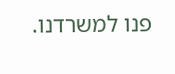פנו למשרדנו.